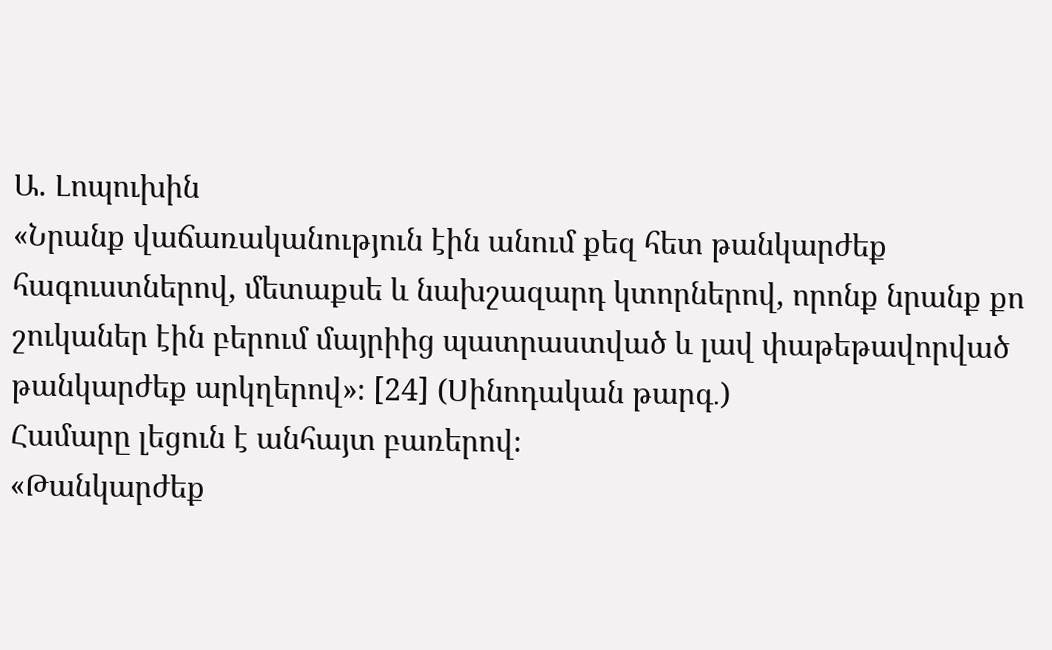Ա. Լոպուխին
«Նրանք վաճառականություն էին անում քեզ հետ թանկարժեք հագուստներով, մետաքսե և նախշազարդ կտորներով, որոնք նրանք քո շուկաներ էին բերում մայրիից պատրաստված և լավ փաթեթավորված թանկարժեք արկղերով»։ [24] (Սինոդական թարգ․)
Համարը լեցուն է անհայտ բառերով։
«Թանկարժեք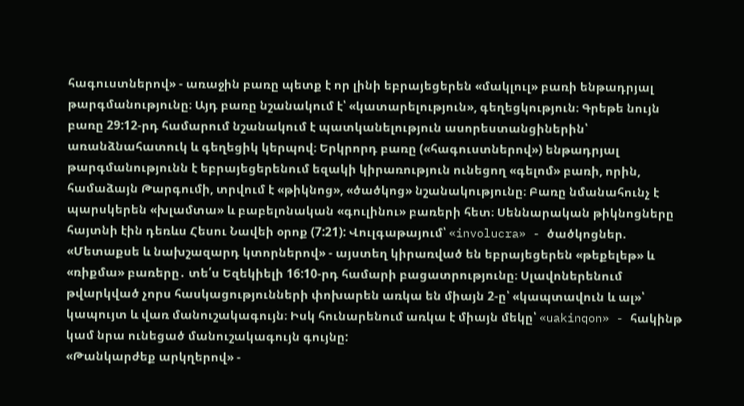հագուստներով» - առաջին բառը պետք է որ լինի եբրայեցերեն «մակլուլ» բառի ենթադրյալ թարգմանությունը։ Այդ բառը նշանակում է՝ «կատարելություն», գեղեցկություն։ Գրեթե նույն բառը 29:12-րդ համարում նշանակում է պատկանելություն ասորեստանցիներին՝ առանձնահատուկ և գեղեցիկ կերպով։ Երկրորդ բառը («հագուստներով») ենթադրյալ թարգմանությունն է եբրայեցերենում եզակի կիրառություն ունեցող «գելոմ» բառի, որին, համաձայն Թարգումի, տրվում է «թիկնոց», «ծածկոց» նշանակությունը։ Բառը նմանահունչ է պարսկերեն «խլամտա» և բաբելոնական «գուլինու» բառերի հետ։ Սեննարական թիկնոցները հայտնի էին դեռևս Հեսու Նավեի օրոք (7:21): Վուլգաթայում՝ «involucra» - ծածկոցներ.
«Մետաքսե և նախշազարդ կտորներով» - այստեղ կիրառված են եբրայեցերեն «թեքելեթ» և «ռիքմա» բառերը․ տե՛ս Եզեկիելի 16:10-րդ համարի բացատրությունը։ Սլավոներենում թվարկված չորս հասկացությունների փոխարեն առկա են միայն 2-ը՝ «կապտավուն և ալ»՝ կապույտ և վառ մանուշակագույն։ Իսկ հունարենում առկա է միայն մեկը՝ «uakinqon» - հակինթ կամ նրա ունեցած մանուշակագույն գույնը:
«Թանկարժեք արկղերով» -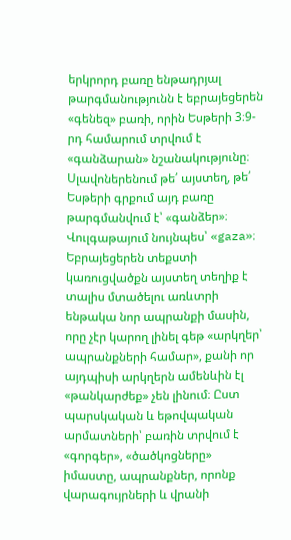երկրորդ բառը ենթադրյալ թարգմանությունն է եբրայեցերեն «գենեզ» բառի, որին Եսթերի 3։9-րդ համարում տրվում է «գանձարան» նշանակությունը։ Սլավոներենում թե՛ այստեղ, թե՛ Եսթերի գրքում այդ բառը թարգմանվում է՝ «գանձեր»։ Վուլգաթայում նույնպես՝ «gaza»։ Եբրայեցերեն տեքստի կառուցվածքն այստեղ տեղիք է տալիս մտածելու առևտրի ենթակա նոր ապրանքի մասին, որը չէր կարող լինել գեթ «արկղեր՝ ապրանքների համար», քանի որ այդպիսի արկղերն ամենևին էլ «թանկարժեք» չեն լինում։ Ըստ պարսկական և եթովպական արմատների՝ բառին տրվում է «գորգեր», «ծածկոցները» իմաստը, ապրանքներ, որոնք վարագույրների և վրանի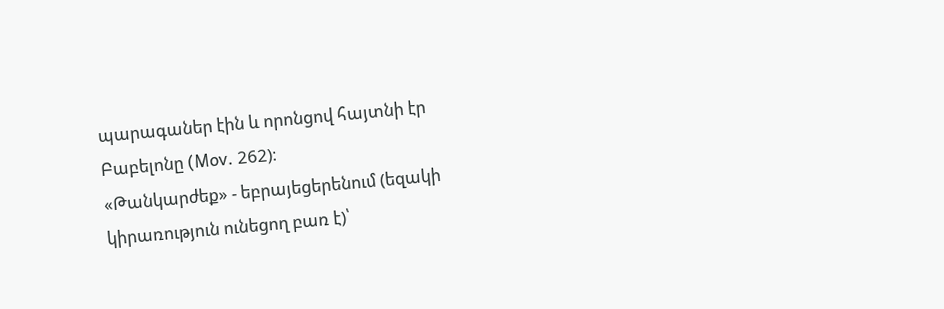պարագաներ էին և որոնցով հայտնի էր Բաբելոնը (Mov. 262)։
«Թանկարժեք» - եբրայեցերենում (եզակի կիրառություն ունեցող բառ է)՝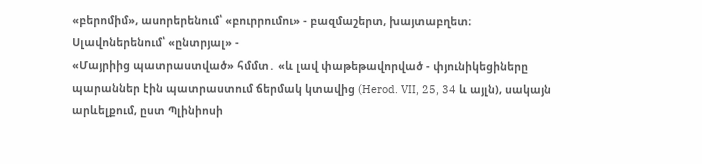«բերոմիմ», ասորերենում՝ «բուրրումու» - բազմաշերտ, խայտաբղետ։ Սլավոներենում՝ «ընտրյալ» -
«Մայրիից պատրաստված» հմմտ․ «և լավ փաթեթավորված - փյունիկեցիները պարաններ էին պատրաստում ճերմակ կտավից (Herod. VII, 25, 34 և այլն), սակայն արևելքում, ըստ Պլինիոսի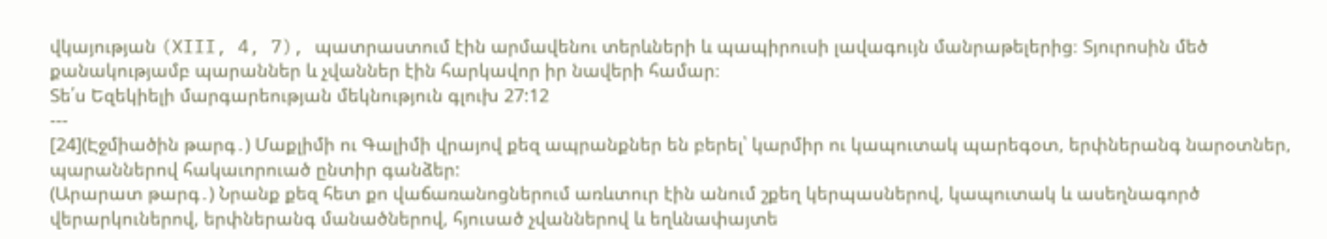վկայության (XIII, 4, 7), պատրաստում էին արմավենու տերևների և պապիրուսի լավագույն մանրաթելերից։ Տյուրոսին մեծ քանակությամբ պարաններ և չվաններ էին հարկավոր իր նավերի համար։
Տե՛ս Եզեկիելի մարգարեության մեկնություն գլուխ 27:12
---
[24](Էջմիածին թարգ․) Մաքլիմի ու Գալիմի վրայով քեզ ապրանքներ են բերել՝ կարմիր ու կապուտակ պարեգօտ, երփներանգ նարօտներ, պարաններով հակաւորուած ընտիր գանձեր:
(Արարատ թարգ․) Նրանք քեզ հետ քո վաճառանոցներում առևտուր էին անում շքեղ կերպասներով, կապուտակ և ասեղնագործ վերարկուներով, երփներանգ մանածներով, հյուսած չվաններով և եղևնափայտե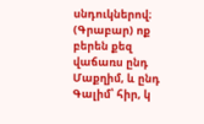սնդուկներով։
(Գրաբար) ոք բերեն քեզ վաճառս ընդ Մաքղիմ, և ընդ Գալիմ՝ հիր, կ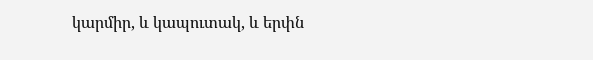կարմիր, և կապուտակ, և երփն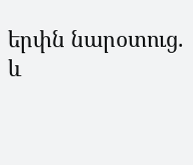երփն նարօտուց. և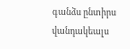գանձս ընտիրս վանդակեալս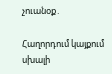չուանօք․

Հաղորդում կայքում սխալի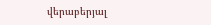վերաբերյալ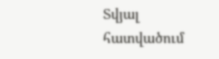Տվյալ հատվածում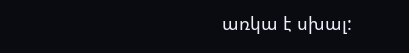առկա է սխալ: